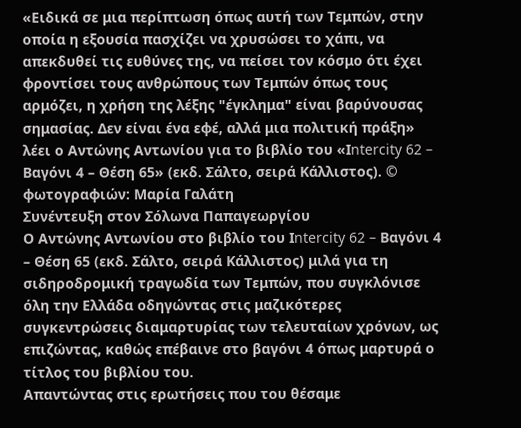«Ειδικά σε μια περίπτωση όπως αυτή των Τεμπών, στην οποία η εξουσία πασχίζει να χρυσώσει το χάπι, να απεκδυθεί τις ευθύνες της, να πείσει τον κόσμο ότι έχει φροντίσει τους ανθρώπους των Τεμπών όπως τους αρμόζει, η χρήση της λέξης "έγκλημα" είναι βαρύνουσας σημασίας. Δεν είναι ένα εφέ, αλλά μια πολιτική πράξη» λέει ο Αντώνης Αντωνίου για το βιβλίο του «Ιntercity 62 – Βαγόνι 4 – Θέση 65» (εκδ. Σάλτο, σειρά Κάλλιστος). © φωτογραφιών: Μαρία Γαλάτη
Συνέντευξη στον Σόλωνα Παπαγεωργίου
Ο Αντώνης Αντωνίου στο βιβλίο του Ιntercity 62 – Βαγόνι 4 – Θέση 65 (εκδ. Σάλτο, σειρά Κάλλιστος) μιλά για τη σιδηροδρομική τραγωδία των Τεμπών, που συγκλόνισε όλη την Ελλάδα οδηγώντας στις μαζικότερες συγκεντρώσεις διαμαρτυρίας των τελευταίων χρόνων, ως επιζώντας, καθώς επέβαινε στο βαγόνι 4 όπως μαρτυρά ο τίτλος του βιβλίου του.
Απαντώντας στις ερωτήσεις που του θέσαμε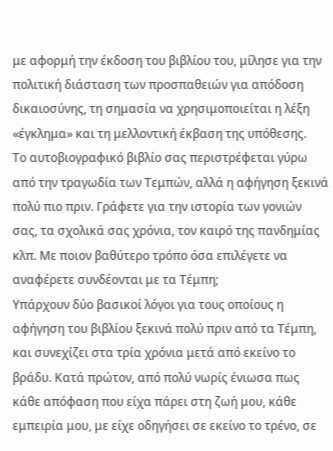με αφορμή την έκδοση του βιβλίου του, μίλησε για την πολιτική διάσταση των προσπαθειών για απόδοση δικαιοσύνης, τη σημασία να χρησιμοποιείται η λέξη «έγκλημα» και τη μελλοντική έκβαση της υπόθεσης.
Το αυτοβιογραφικό βιβλίο σας περιστρέφεται γύρω από την τραγωδία των Τεμπών, αλλά η αφήγηση ξεκινά πολύ πιο πριν. Γράφετε για την ιστορία των γονιών σας, τα σχολικά σας χρόνια, τον καιρό της πανδημίας κλπ. Με ποιον βαθύτερο τρόπο όσα επιλέγετε να αναφέρετε συνδέονται με τα Τέμπη;
Υπάρχουν δύο βασικοί λόγοι για τους οποίους η αφήγηση του βιβλίου ξεκινά πολύ πριν από τα Τέμπη, και συνεχίζει στα τρία χρόνια μετά από εκείνο το βράδυ. Κατά πρώτον, από πολύ νωρίς ένιωσα πως κάθε απόφαση που είχα πάρει στη ζωή μου, κάθε εμπειρία μου, με είχε οδηγήσει σε εκείνο το τρένο, σε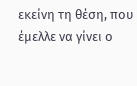εκείνη τη θέση, που έμελλε να γίνει ο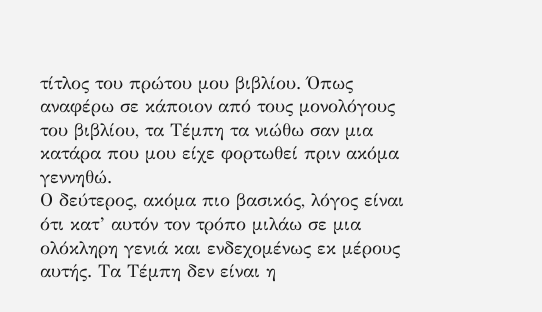τίτλος του πρώτου μου βιβλίου. Όπως αναφέρω σε κάποιον από τους μονολόγους του βιβλίου, τα Τέμπη τα νιώθω σαν μια κατάρα που μου είχε φορτωθεί πριν ακόμα γεννηθώ.
Ο δεύτερος, ακόμα πιο βασικός, λόγος είναι ότι κατ’ αυτόν τον τρόπο μιλάω σε μια ολόκληρη γενιά και ενδεχομένως εκ μέρους αυτής. Τα Τέμπη δεν είναι η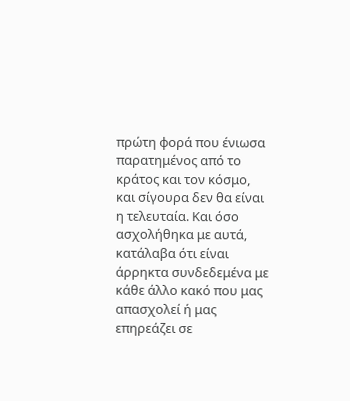πρώτη φορά που ένιωσα παρατημένος από το κράτος και τον κόσμο, και σίγουρα δεν θα είναι η τελευταία. Και όσο ασχολήθηκα με αυτά, κατάλαβα ότι είναι άρρηκτα συνδεδεμένα με κάθε άλλο κακό που μας απασχολεί ή μας επηρεάζει σε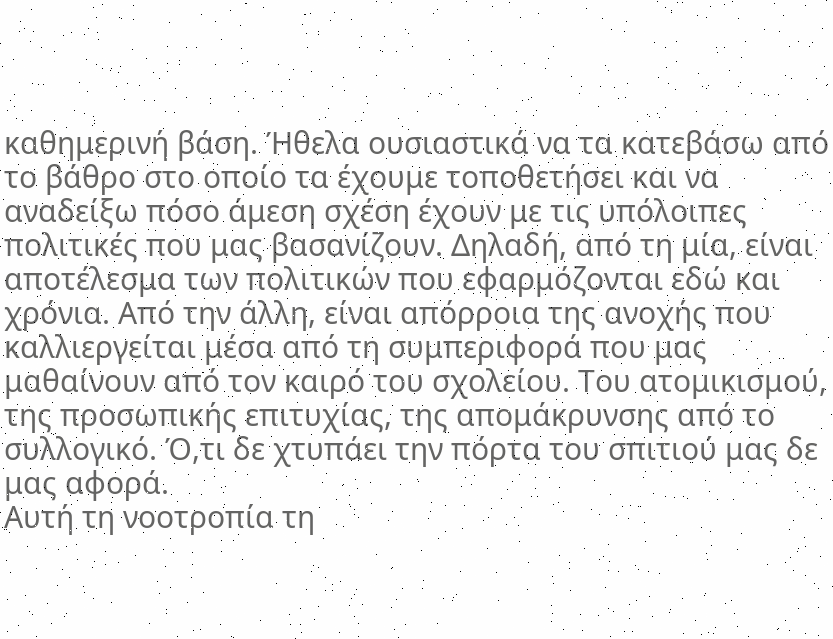καθημερινή βάση. Ήθελα ουσιαστικά να τα κατεβάσω από το βάθρο στο οποίο τα έχουμε τοποθετήσει και να αναδείξω πόσο άμεση σχέση έχουν με τις υπόλοιπες πολιτικές που μας βασανίζουν. Δηλαδή, από τη μία, είναι αποτέλεσμα των πολιτικών που εφαρμόζονται εδώ και χρόνια. Από την άλλη, είναι απόρροια της ανοχής που καλλιεργείται μέσα από τη συμπεριφορά που μας μαθαίνουν από τον καιρό του σχολείου. Του ατομικισμού, της προσωπικής επιτυχίας, της απομάκρυνσης από το συλλογικό. Ό,τι δε χτυπάει την πόρτα του σπιτιού μας δε μας αφορά.
Αυτή τη νοοτροπία τη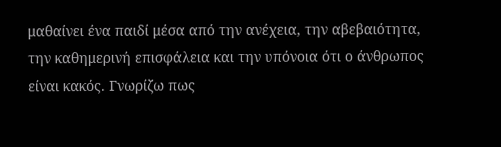μαθαίνει ένα παιδί μέσα από την ανέχεια, την αβεβαιότητα, την καθημερινή επισφάλεια και την υπόνοια ότι ο άνθρωπος είναι κακός. Γνωρίζω πως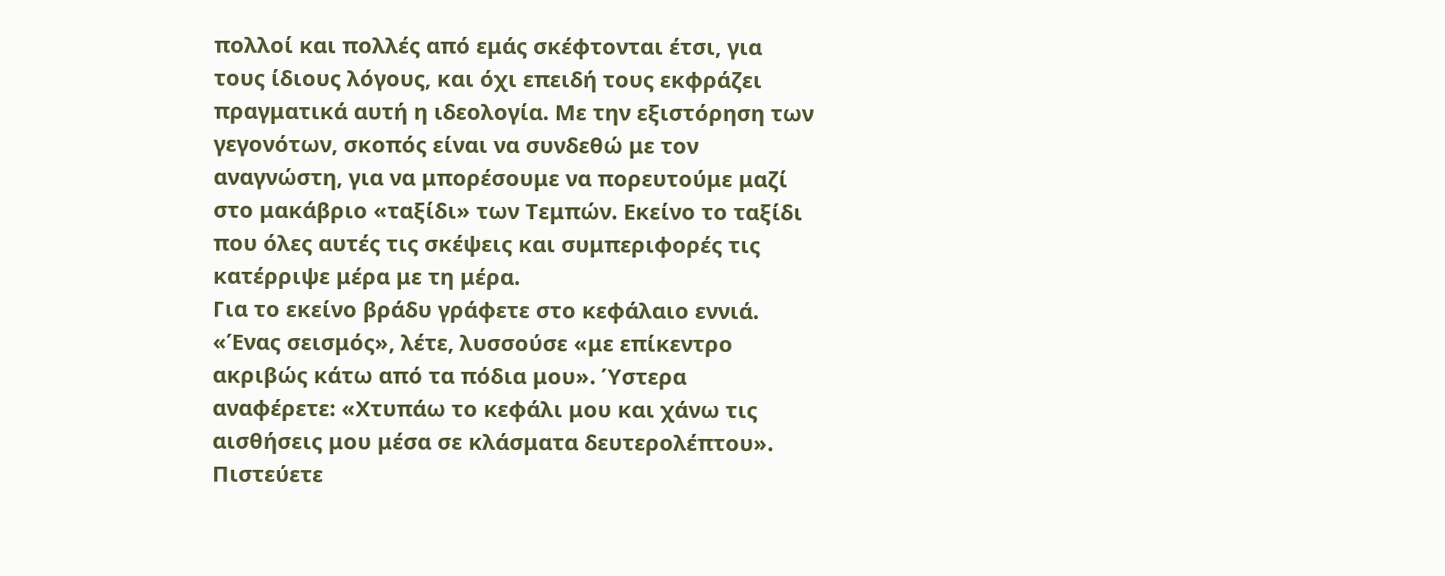πολλοί και πολλές από εμάς σκέφτονται έτσι, για τους ίδιους λόγους, και όχι επειδή τους εκφράζει πραγματικά αυτή η ιδεολογία. Με την εξιστόρηση των γεγονότων, σκοπός είναι να συνδεθώ με τον αναγνώστη, για να μπορέσουμε να πορευτούμε μαζί στο μακάβριο «ταξίδι» των Τεμπών. Εκείνο το ταξίδι που όλες αυτές τις σκέψεις και συμπεριφορές τις κατέρριψε μέρα με τη μέρα.
Για το εκείνο βράδυ γράφετε στο κεφάλαιο εννιά. «Ένας σεισμός», λέτε, λυσσούσε «με επίκεντρο ακριβώς κάτω από τα πόδια μου». Ύστερα αναφέρετε: «Χτυπάω το κεφάλι μου και χάνω τις αισθήσεις μου μέσα σε κλάσματα δευτερολέπτου». Πιστεύετε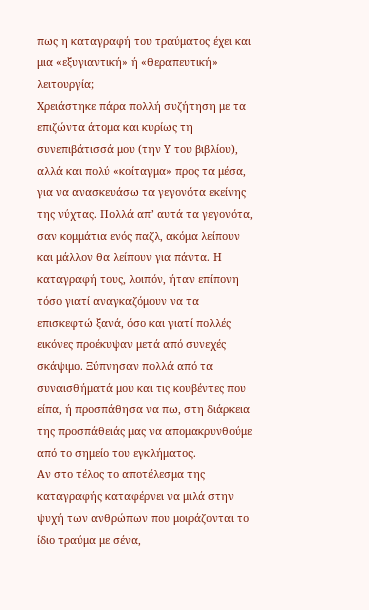πως η καταγραφή του τραύματος έχει και μια «εξυγιαντική» ή «θεραπευτική» λειτουργία;
Χρειάστηκε πάρα πολλή συζήτηση με τα επιζώντα άτομα και κυρίως τη συνεπιβάτισσά μου (την Υ του βιβλίου), αλλά και πολύ «κοίταγμα» προς τα μέσα, για να ανασκευάσω τα γεγονότα εκείνης της νύχτας. Πολλά απ’ αυτά τα γεγονότα, σαν κομμάτια ενός παζλ, ακόμα λείπουν και μάλλον θα λείπουν για πάντα. Η καταγραφή τους, λοιπόν, ήταν επίπονη τόσο γιατί αναγκαζόμουν να τα επισκεφτώ ξανά, όσο και γιατί πολλές εικόνες προέκυψαν μετά από συνεχές σκάψιμο. Ξύπνησαν πολλά από τα συναισθήματά μου και τις κουβέντες που είπα, ή προσπάθησα να πω, στη διάρκεια της προσπάθειάς μας να απομακρυνθούμε από το σημείο του εγκλήματος.
Αν στο τέλος το αποτέλεσμα της καταγραφής καταφέρνει να μιλά στην ψυχή των ανθρώπων που μοιράζονται το ίδιο τραύμα με σένα,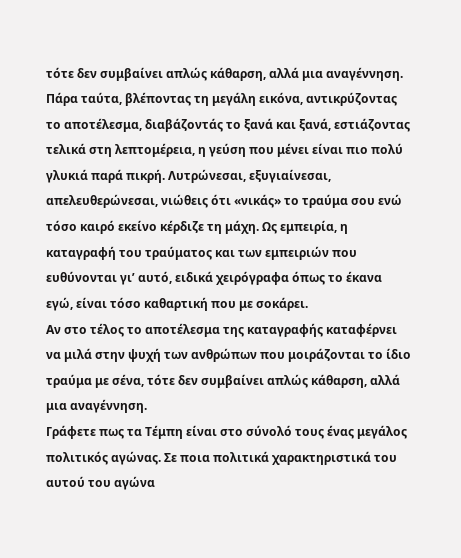τότε δεν συμβαίνει απλώς κάθαρση, αλλά μια αναγέννηση.
Πάρα ταύτα, βλέποντας τη μεγάλη εικόνα, αντικρύζοντας το αποτέλεσμα, διαβάζοντάς το ξανά και ξανά, εστιάζοντας τελικά στη λεπτομέρεια, η γεύση που μένει είναι πιο πολύ γλυκιά παρά πικρή. Λυτρώνεσαι, εξυγιαίνεσαι, απελευθερώνεσαι, νιώθεις ότι «νικάς» το τραύμα σου ενώ τόσο καιρό εκείνο κέρδιζε τη μάχη. Ως εμπειρία, η καταγραφή του τραύματος και των εμπειριών που ευθύνονται γι’ αυτό, ειδικά χειρόγραφα όπως το έκανα εγώ, είναι τόσο καθαρτική που με σοκάρει.
Αν στο τέλος το αποτέλεσμα της καταγραφής καταφέρνει να μιλά στην ψυχή των ανθρώπων που μοιράζονται το ίδιο τραύμα με σένα, τότε δεν συμβαίνει απλώς κάθαρση, αλλά μια αναγέννηση.
Γράφετε πως τα Τέμπη είναι στο σύνολό τους ένας μεγάλος πολιτικός αγώνας. Σε ποια πολιτικά χαρακτηριστικά του αυτού του αγώνα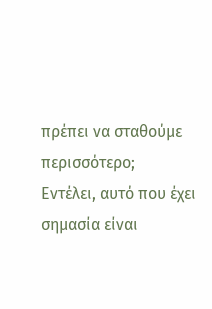πρέπει να σταθούμε περισσότερο;
Εντέλει, αυτό που έχει σημασία είναι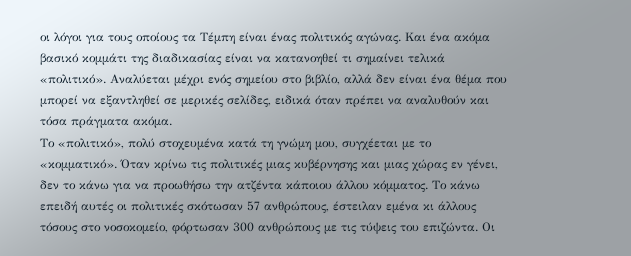οι λόγοι για τους οποίους τα Τέμπη είναι ένας πολιτικός αγώνας. Και ένα ακόμα βασικό κομμάτι της διαδικασίας είναι να κατανοηθεί τι σημαίνει τελικά «πολιτικό». Αναλύεται μέχρι ενός σημείου στο βιβλίο, αλλά δεν είναι ένα θέμα που μπορεί να εξαντληθεί σε μερικές σελίδες, ειδικά όταν πρέπει να αναλυθούν και τόσα πράγματα ακόμα.
Το «πολιτικό», πολύ στοχευμένα κατά τη γνώμη μου, συγχέεται με το «κομματικό». Όταν κρίνω τις πολιτικές μιας κυβέρνησης και μιας χώρας εν γένει, δεν το κάνω για να προωθήσω την ατζέντα κάποιου άλλου κόμματος. Το κάνω επειδή αυτές οι πολιτικές σκότωσαν 57 ανθρώπους, έστειλαν εμένα κι άλλους τόσους στο νοσοκομείο, φόρτωσαν 300 ανθρώπους με τις τύψεις του επιζώντα. Οι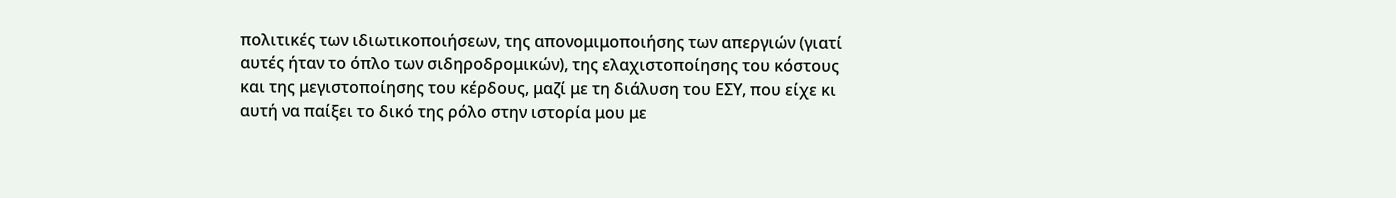πολιτικές των ιδιωτικοποιήσεων, της απονομιμοποιήσης των απεργιών (γιατί αυτές ήταν το όπλο των σιδηροδρομικών), της ελαχιστοποίησης του κόστους και της μεγιστοποίησης του κέρδους, μαζί με τη διάλυση του ΕΣΥ, που είχε κι αυτή να παίξει το δικό της ρόλο στην ιστορία μου με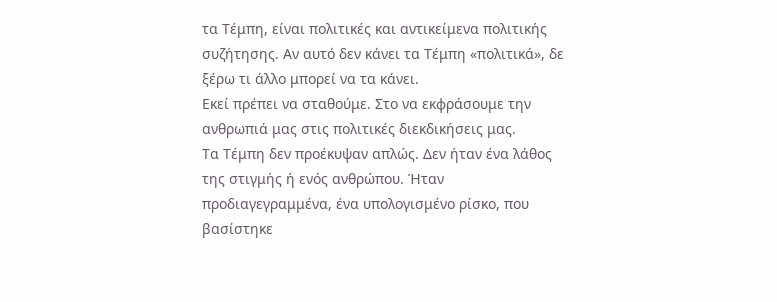τα Τέμπη, είναι πολιτικές και αντικείμενα πολιτικής συζήτησης. Αν αυτό δεν κάνει τα Τέμπη «πολιτικά», δε ξέρω τι άλλο μπορεί να τα κάνει.
Εκεί πρέπει να σταθούμε. Στο να εκφράσουμε την ανθρωπιά μας στις πολιτικές διεκδικήσεις μας.
Τα Τέμπη δεν προέκυψαν απλώς. Δεν ήταν ένα λάθος της στιγμής ή ενός ανθρώπου. Ήταν προδιαγεγραμμένα, ένα υπολογισμένο ρίσκο, που βασίστηκε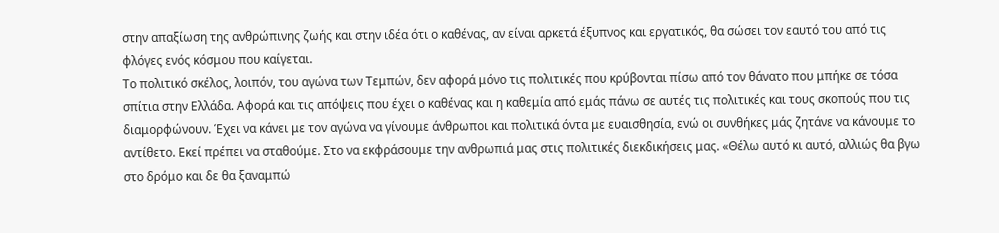στην απαξίωση της ανθρώπινης ζωής και στην ιδέα ότι ο καθένας, αν είναι αρκετά έξυπνος και εργατικός, θα σώσει τον εαυτό του από τις φλόγες ενός κόσμου που καίγεται.
Το πολιτικό σκέλος, λοιπόν, του αγώνα των Τεμπών, δεν αφορά μόνο τις πολιτικές που κρύβονται πίσω από τον θάνατο που μπήκε σε τόσα σπίτια στην Ελλάδα. Αφορά και τις απόψεις που έχει ο καθένας και η καθεμία από εμάς πάνω σε αυτές τις πολιτικές και τους σκοπούς που τις διαμορφώνουν. Έχει να κάνει με τον αγώνα να γίνουμε άνθρωποι και πολιτικά όντα με ευαισθησία, ενώ οι συνθήκες μάς ζητάνε να κάνουμε το αντίθετο. Εκεί πρέπει να σταθούμε. Στο να εκφράσουμε την ανθρωπιά μας στις πολιτικές διεκδικήσεις μας. «Θέλω αυτό κι αυτό, αλλιώς θα βγω στο δρόμο και δε θα ξαναμπώ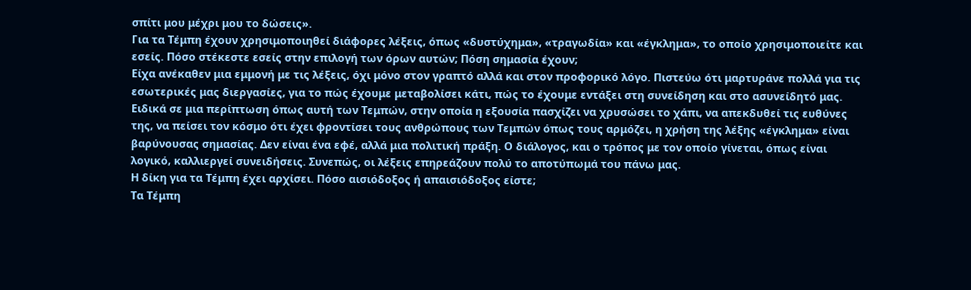σπίτι μου μέχρι μου το δώσεις».
Για τα Τέμπη έχουν χρησιμοποιηθεί διάφορες λέξεις, όπως «δυστύχημα», «τραγωδία» και «έγκλημα», το οποίο χρησιμοποιείτε και εσείς. Πόσο στέκεστε εσείς στην επιλογή των όρων αυτών; Πόση σημασία έχουν;
Είχα ανέκαθεν μια εμμονή με τις λέξεις, όχι μόνο στον γραπτό αλλά και στον προφορικό λόγο. Πιστεύω ότι μαρτυράνε πολλά για τις εσωτερικές μας διεργασίες, για το πώς έχουμε μεταβολίσει κάτι, πώς το έχουμε εντάξει στη συνείδηση και στο ασυνείδητό μας.
Ειδικά σε μια περίπτωση όπως αυτή των Τεμπών, στην οποία η εξουσία πασχίζει να χρυσώσει το χάπι, να απεκδυθεί τις ευθύνες της, να πείσει τον κόσμο ότι έχει φροντίσει τους ανθρώπους των Τεμπών όπως τους αρμόζει, η χρήση της λέξης «έγκλημα» είναι βαρύνουσας σημασίας. Δεν είναι ένα εφέ, αλλά μια πολιτική πράξη. Ο διάλογος, και ο τρόπος με τον οποίο γίνεται, όπως είναι λογικό, καλλιεργεί συνειδήσεις. Συνεπώς, οι λέξεις επηρεάζουν πολύ το αποτύπωμά του πάνω μας.
Η δίκη για τα Τέμπη έχει αρχίσει. Πόσο αισιόδοξος ή απαισιόδοξος είστε;
Τα Τέμπη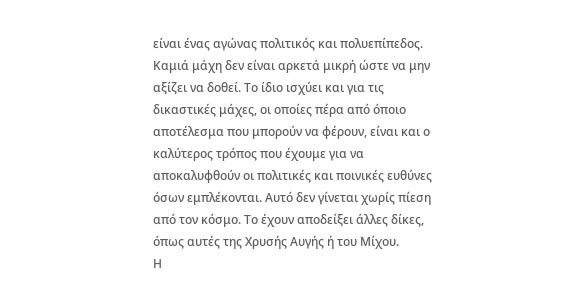είναι ένας αγώνας πολιτικός και πολυεπίπεδος. Καμιά μάχη δεν είναι αρκετά μικρή ώστε να μην αξίζει να δοθεί. Το ίδιο ισχύει και για τις δικαστικές μάχες, οι οποίες πέρα από όποιο αποτέλεσμα που μπορούν να φέρουν, είναι και ο καλύτερος τρόπος που έχουμε για να αποκαλυφθούν οι πολιτικές και ποινικές ευθύνες όσων εμπλέκονται. Αυτό δεν γίνεται χωρίς πίεση από τον κόσμο. Το έχουν αποδείξει άλλες δίκες, όπως αυτές της Χρυσής Αυγής ή του Μίχου.
Η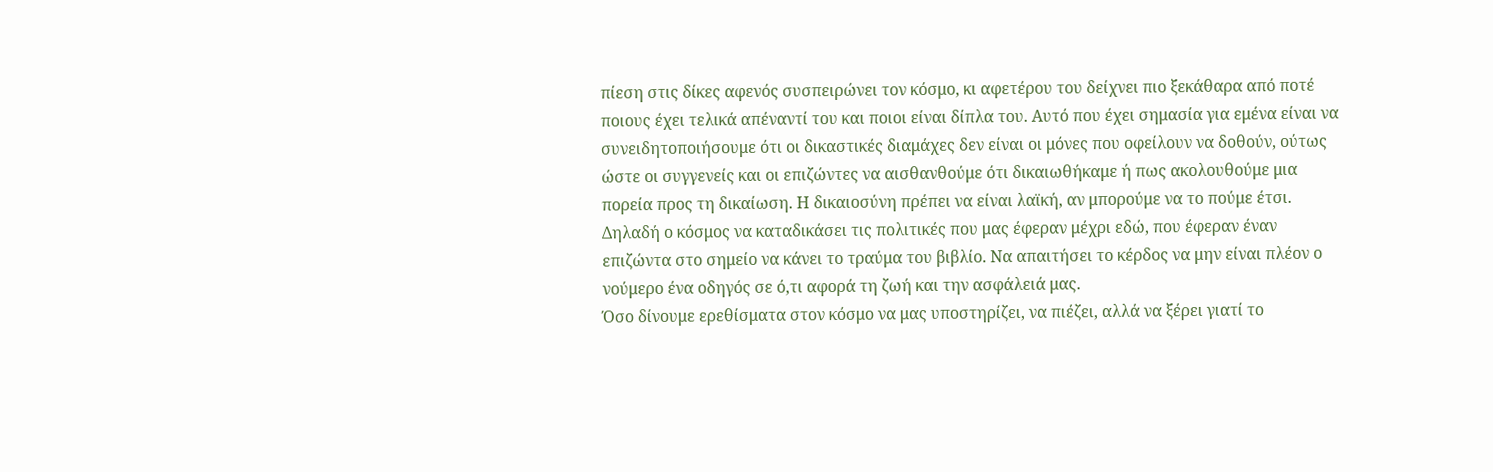πίεση στις δίκες αφενός συσπειρώνει τον κόσμο, κι αφετέρου του δείχνει πιο ξεκάθαρα από ποτέ ποιους έχει τελικά απέναντί του και ποιοι είναι δίπλα του. Αυτό που έχει σημασία για εμένα είναι να συνειδητοποιήσουμε ότι οι δικαστικές διαμάχες δεν είναι οι μόνες που οφείλουν να δοθούν, ούτως ώστε οι συγγενείς και οι επιζώντες να αισθανθούμε ότι δικαιωθήκαμε ή πως ακολουθούμε μια πορεία προς τη δικαίωση. Η δικαιοσύνη πρέπει να είναι λαϊκή, αν μπορούμε να το πούμε έτσι. Δηλαδή ο κόσμος να καταδικάσει τις πολιτικές που μας έφεραν μέχρι εδώ, που έφεραν έναν επιζώντα στο σημείο να κάνει το τραύμα του βιβλίο. Να απαιτήσει το κέρδος να μην είναι πλέον ο νούμερο ένα οδηγός σε ό,τι αφορά τη ζωή και την ασφάλειά μας.
Όσο δίνουμε ερεθίσματα στον κόσμο να μας υποστηρίζει, να πιέζει, αλλά να ξέρει γιατί το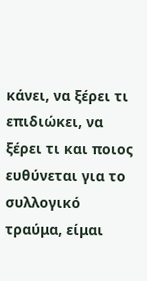κάνει, να ξέρει τι επιδιώκει, να ξέρει τι και ποιος ευθύνεται για το συλλογικό τραύμα, είμαι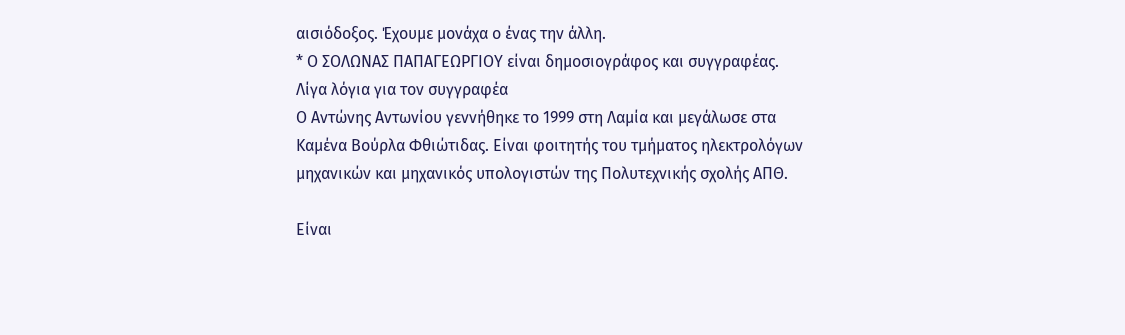αισιόδοξος. Έχουμε μονάχα ο ένας την άλλη.
* Ο ΣΟΛΩΝΑΣ ΠΑΠΑΓΕΩΡΓΙΟΥ είναι δημοσιογράφος και συγγραφέας.
Λίγα λόγια για τον συγγραφέα
Ο Αντώνης Αντωνίου γεννήθηκε το 1999 στη Λαμία και μεγάλωσε στα Καμένα Βούρλα Φθιώτιδας. Είναι φοιτητής του τμήματος ηλεκτρολόγων μηχανικών και μηχανικός υπολογιστών της Πολυτεχνικής σχολής ΑΠΘ.

Είναι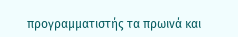προγραμματιστής τα πρωινά και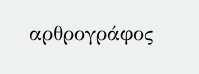αρθρογράφος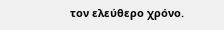τον ελεύθερο χρόνο.